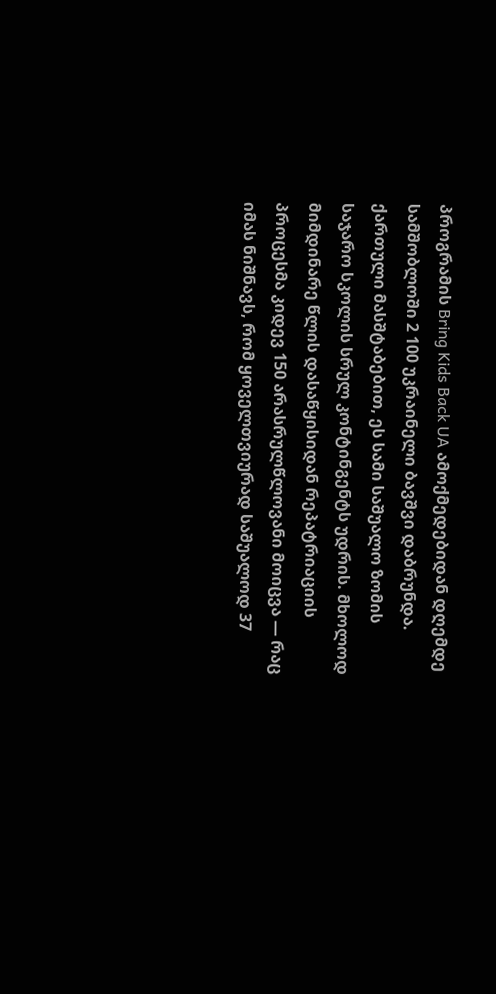პროგრამის Bring Kids Back UA ამოქმედებიდან დღემდე სამშობლოში 2 100 უკრაინელი ბავშვი დაბრუნდა. ქართული მასშტაბებით, ეს სამი საშუალო ზომის საჯარო სკოლის სრულ კონტინგენტს უდრის. მხოლოდ მიმდინარე წლის დასაწყისიდან რეპატრიაციის პროცესმა კიდევ 150 არასრულწლოვანი მოიცვა — რაც იმას ნიშნავს, რომ ყოველთვიურად საშუალოდ 37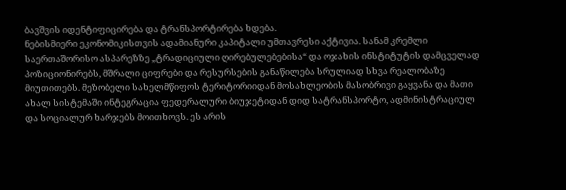ბავშვის იდენტიფიცირება და ტრანსპორტირება ხდება.
ნებისმიერი ეკონომიკისთვის ადამიანური კაპიტალი უმთავრესი აქტივია. სანამ კრემლი საერთაშორისო ასპარეზზე „ტრადიციული ღირებულებებისა“ და ოჯახის ინსტიტუტის დამცველად პოზიციონირებს, მშრალი ციფრები და რესურსების განაწილება სრულიად სხვა რეალობაზე მიუთითებს. მეზობელი სახელმწიფოს ტერიტორიიდან მოსახლეობის მასობრივი გაყვანა და მათი ახალ სისტემაში ინტეგრაცია ფედერალური ბიუჯეტიდან დიდ სატრანსპორტო, ადმინისტრაციულ და სოციალურ ხარჯებს მოითხოვს. ეს არის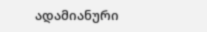ადამიანური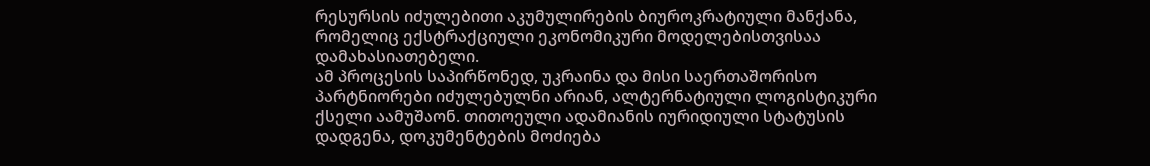რესურსის იძულებითი აკუმულირების ბიუროკრატიული მანქანა, რომელიც ექსტრაქციული ეკონომიკური მოდელებისთვისაა დამახასიათებელი.
ამ პროცესის საპირწონედ, უკრაინა და მისი საერთაშორისო პარტნიორები იძულებულნი არიან, ალტერნატიული ლოგისტიკური ქსელი აამუშაონ. თითოეული ადამიანის იურიდიული სტატუსის დადგენა, დოკუმენტების მოძიება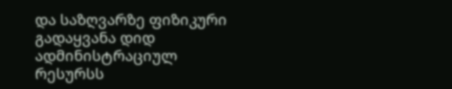და საზღვარზე ფიზიკური გადაყვანა დიდ ადმინისტრაციულ რესურსს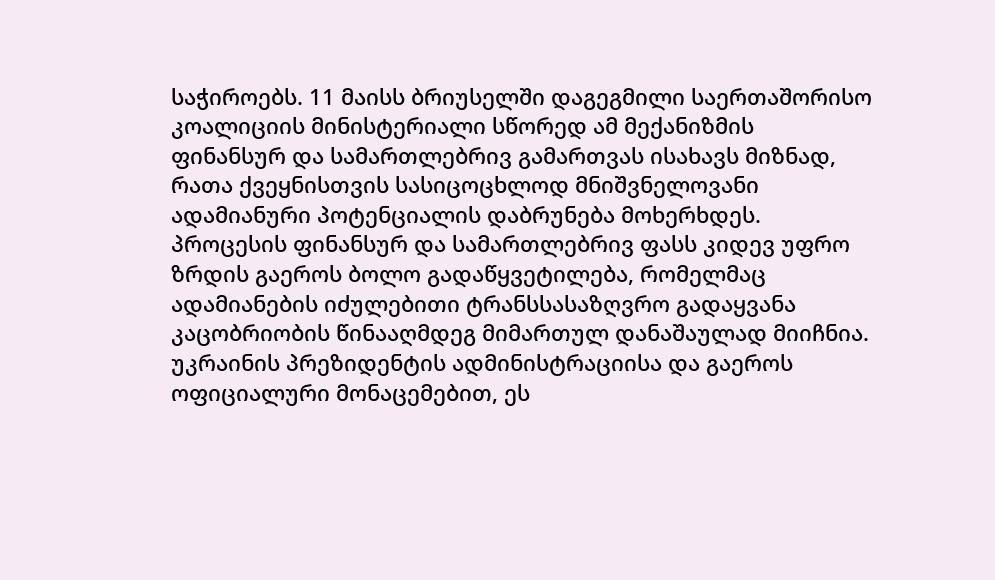საჭიროებს. 11 მაისს ბრიუსელში დაგეგმილი საერთაშორისო კოალიციის მინისტერიალი სწორედ ამ მექანიზმის ფინანსურ და სამართლებრივ გამართვას ისახავს მიზნად, რათა ქვეყნისთვის სასიცოცხლოდ მნიშვნელოვანი ადამიანური პოტენციალის დაბრუნება მოხერხდეს.
პროცესის ფინანსურ და სამართლებრივ ფასს კიდევ უფრო ზრდის გაეროს ბოლო გადაწყვეტილება, რომელმაც ადამიანების იძულებითი ტრანსსასაზღვრო გადაყვანა კაცობრიობის წინააღმდეგ მიმართულ დანაშაულად მიიჩნია. უკრაინის პრეზიდენტის ადმინისტრაციისა და გაეროს ოფიციალური მონაცემებით, ეს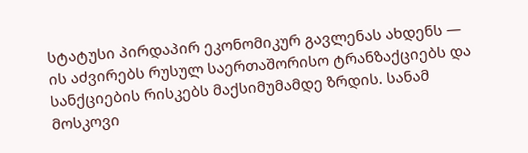სტატუსი პირდაპირ ეკონომიკურ გავლენას ახდენს — ის აძვირებს რუსულ საერთაშორისო ტრანზაქციებს და სანქციების რისკებს მაქსიმუმამდე ზრდის. სანამ მოსკოვი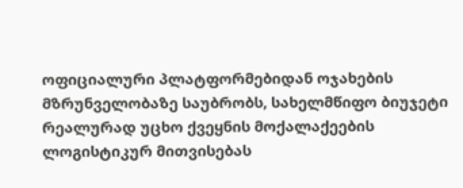ოფიციალური პლატფორმებიდან ოჯახების მზრუნველობაზე საუბრობს, სახელმწიფო ბიუჯეტი რეალურად უცხო ქვეყნის მოქალაქეების ლოგისტიკურ მითვისებას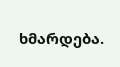ხმარდება.